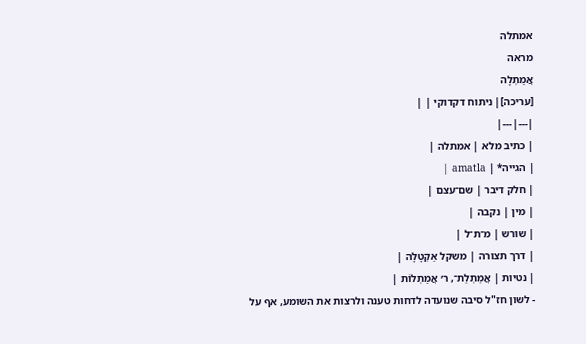אמתלה
מראה
אֲמַתְלָה
[עריכה]| ניתוח דקדוקי | |
|---|---|
| כתיב מלא | אמתלה |
| הגייה* | amatla |
| חלק דיבר | שם־עצם |
| מין | נקבה |
| שורש | מ־ת־ל |
| דרך תצורה | משקל אַקְטָלָה |
| נטיות | אֲמַתְלַת־, ר׳ אֲמַתְלוֹת |
- לשון חז"ל סיבה שנועדה לדחות טענה ולרצות את השומע, אף על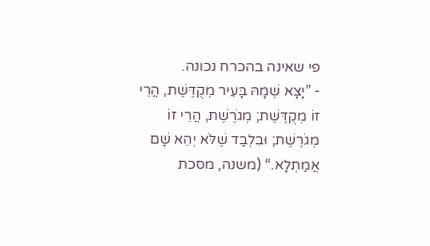פי שאינה בהכרח נכונה.
- ”יָצָא שְׁמָהּ בָּעִיר מְקֻדֶּשֶׁת, הֲרֵי זוֹ מְקֻדֶּשֶׁת; מְגֹרֶשֶׁת, הֲרֵי זוֹ מְגֹרֶשֶׁת; וּבִלְבַד שֶׁלֹּא יְהֵא שָׁם אֲמַתְלָא.“ (משנה, מסכת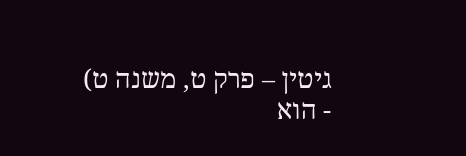גיטין – פרק ט, משנה ט)
- הוא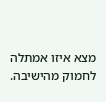מצא איזו אמתלה לחמוק מהישיבה.